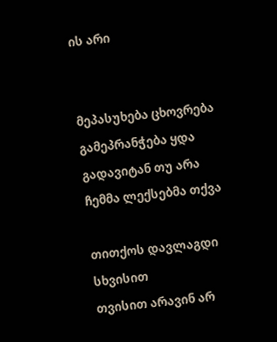ის არი


მეპასუხება ცხოვრება
გამეპრანჭება ყდა
გადავიტან თუ არა
ჩემმა ლექსებმა თქვა

თითქოს დავლაგდი სხვისით
თვისით არავინ არ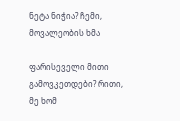ნეტა ნიჭია? ჩემი,
მოვალეობის ხმა

ფარისეველი მითი
გამოვკეთდები? რითი,
მე ხომ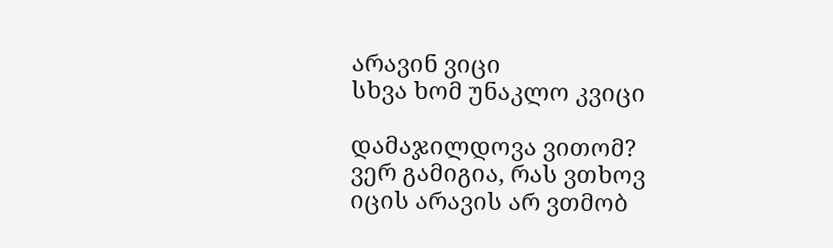არავინ ვიცი
სხვა ხომ უნაკლო კვიცი

დამაჯილდოვა ვითომ?
ვერ გამიგია, რას ვთხოვ
იცის არავის არ ვთმობ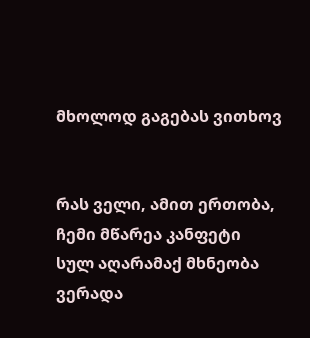მხოლოდ გაგებას ვითხოვ


რას ველი, ამით ერთობა,
ჩემი მწარეა კანფეტი
სულ აღარამაქ მხნეობა
ვერადა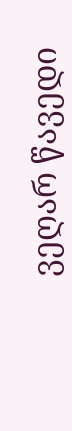ვეღარ წავედი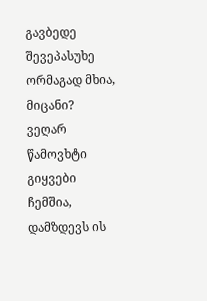გავბედე შევეპასუხე
ორმაგად მხია, მიცანი?
ვეღარ წამოვხტი გიყვები
ჩემშია, დამზდევს ის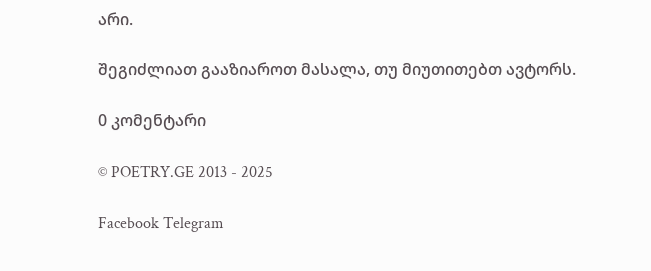არი.

შეგიძლიათ გააზიაროთ მასალა, თუ მიუთითებთ ავტორს.

0 კომენტარი

© POETRY.GE 2013 - 2025

Facebook Telegram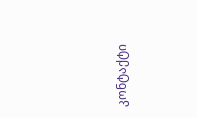კონტაქტი